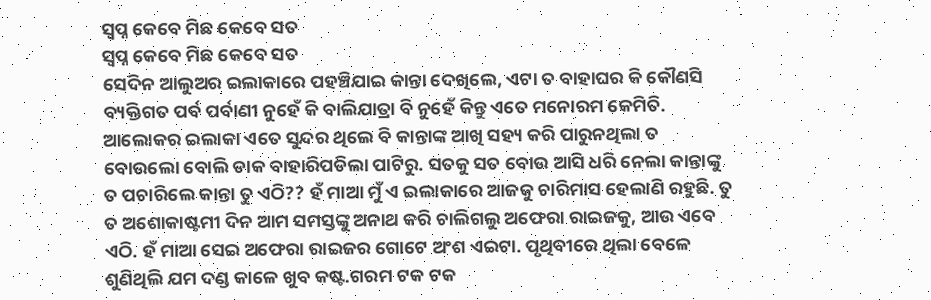ସ୍ବପ୍ନ କେବେ ମିଛ କେବେ ସତ
ସ୍ବପ୍ନ କେବେ ମିଛ କେବେ ସତ
ସେଦିନ ଆଲୁଅର ଇଲାକାରେ ପହଞ୍ଚିଯାଇ କାନ୍ତା ଦେଖିଲେ, ଏଟା ତ ବାହାଘର କି କୌଣସି ବ୍ୟକ୍ତିଗତ ପର୍ବ ପର୍ବାଣୀ ନୁହେଁ କି ବାଲିଯାତ୍ରା ବି ନୁହେଁ କିନ୍ତୁ ଏତେ ମନୋରମ କେମିତି. ଆଲୋକର ଇଲାକା ଏତେ ସୁନ୍ଦର ଥିଲେ ବି କାନ୍ତାଙ୍କ ଆଖି ସହ୍ୟ କରି ପାରୁନଥିଲା ତ ବୋଉଲୋ ବୋଲି ଡାକ ବାହାରିପଡିଲା ପାଟିରୁ. ସତକୁ ସତ ବୋଉ ଆସି ଧରି ନେଲା କାନ୍ତାଙ୍କୁ ତ ପଚାରିଲେ କାନ୍ତା ତୁ ଏଠି?? ହଁ ମାଆ ମୁଁ ଏ ଇଲାକାରେ ଆଜକୁ ଚାରିମାସ ହେଲାଣି ରହୁଛି. ତୁ ତ ଅଶୋକାଷ୍ଟମୀ ଦିନ ଆମ ସମସ୍ତଙ୍କୁ ଅନାଥ କରି ଚାଲିଗଲୁ ଅଫେରା ରାଇଜକୁ, ଆଉ ଏବେ ଏଠି. ହଁ ମାଆ ସେଇ ଅଫେରା ରାଇଜର ଗୋଟେ ଅଂଶ ଏଇଟା. ପୃଥିବୀରେ ଥିଲା ବେଳେ ଶୁଣିଥିଲି ଯମ ଦଣ୍ଡ କାଳେ ଖୁବ କଷ୍ଟ.ଗରମ ଟକ ଟକ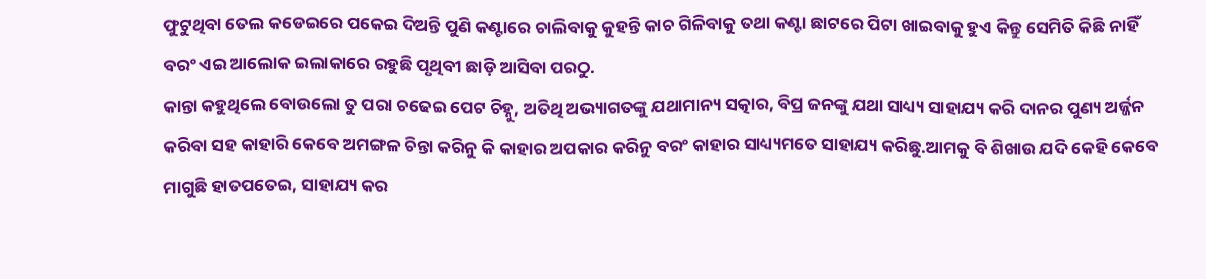ଫୁଟୁଥିବା ତେଲ କଡେଇରେ ପକେଇ ଦିଅନ୍ତି ପୁଣି କଣ୍ଟାରେ ଚାଲିବାକୁ କୁହନ୍ତି କାଚ ଗିଳିବାକୁ ତଥା କଣ୍ଟା ଛାଟରେ ପିଟା ଖାଇବାକୁ ହୁଏ କିନ୍ତୁ ସେମିତି କିଛି ନାହିଁ ବରଂ ଏଇ ଆଲୋକ ଇଲାକାରେ ରହୁଛି ପୃଥିବୀ ଛାଡ଼ି ଆସିବା ପରଠୁ.
କାନ୍ତା କହୁଥିଲେ ବୋଉଲୋ ତୁ ପରା ଚଢେଇ ପେଟ ଚିହ୍ନୁ, ଅତିଥି ଅଭ୍ୟାଗତଙ୍କୁ ଯଥାମାନ୍ୟ ସତ୍କାର, ବିପ୍ର ଜନଙ୍କୁ ଯଥା ସାଧ୍ୟ୍ୟ ସାହାଯ୍ୟ କରି ଦାନର ପୁଣ୍ୟ ଅର୍ଜ୍ଜନ କରିବା ସହ କାହାରି କେବେ ଅମଙ୍ଗଳ ଚିନ୍ତା କରିନୁ କି କାହାର ଅପକାର କରିନୁ ବରଂ କାହାର ସାଧ୍ୟ୍ୟମତେ ସାହାଯ୍ୟ କରିଛୁ.ଆମକୁ ବି ଶିଖାଉ ଯଦି କେହି କେବେ ମାଗୁଛି ହାତପତେଇ, ସାହାଯ୍ୟ କର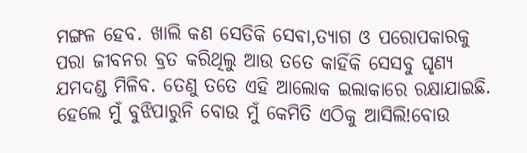ମଙ୍ଗଳ ହେବ. ଖାଲି କଣ ସେତିକି ସେଵା,ତ୍ୟାଗ ଓ ପରୋପକାରକୁ ପରା ଜୀବନର ବ୍ରତ କରିଥିଲୁ ଆଉ ତତେ କାହିଁକି ସେସବୁ ଘୃଣ୍ୟ ଯମଦଣ୍ଡ ମିଳିବ. ତେଣୁ ତତେ ଏହି ଆଲୋକ ଇଲାକାରେ ରକ୍ଷାଯାଇଛି. ହେଲେ ମୁଁ ବୁଝିପାରୁନି ବୋଉ ମୁଁ କେମିତି ଏଠିକୁ ଆସିଲି!ବୋଉ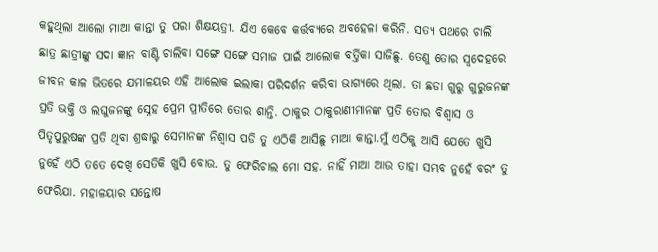କହୁଥିଲା ଆଲୋ ମାଆ କାନ୍ତା ତୁ ପରା ଶିକ୍ଷୟତ୍ରୀ. ଯିଏ କେବେ କର୍ତ୍ତବ୍ୟରେ ଅବହେଳା କରିନି. ସତ୍ୟ ପଥରେ ଚାଲି ଛାତ୍ର ଛାତ୍ରୀଙ୍କୁ ସଦା ଜ୍ଞାନ ବାଣ୍ଟି ଚାଲିବା ସଙ୍ଗେ ସଙ୍ଗେ ସମାଜ ପାଇଁ ଆଲୋକ ବର୍ତ୍ତିକା ସାଜିଛୁ. ତେଣୁ ତୋର ସ୍ବଦେହରେ ଜୀବନ କାଳ ଭିତରେ ଯମାଳୟର ଏହି ଆଲୋକ ଇଲାକା ପରିଦର୍ଶନ କରିବା ଭାଗ୍ୟରେ ଥିଲା. ତା ଛଡା ଗୁରୁ ଗୁରୁଜନଙ୍କ ପ୍ରତି ଭକ୍ତି ଓ ଲଘୁଜନଙ୍କୁ ସ୍ନେହ ପ୍ରେମ ପ୍ରୀତିରେ ତୋର ଶାନ୍ତି. ଠାକୁର ଠାକୁରାଣୀମାନଙ୍କ ପ୍ରତି ତୋର ବିଶ୍ୱାସ ଓ ପିତୃପୁରୁଷଙ୍କ ପ୍ରତି ଥିବା ଶ୍ରଦ୍ଧାରୁ ସେମାନଙ୍କ ନିଶ୍ୱାସ ପଡି ତୁ ଏଠିକି ଆସିଛୁ ମାଆ କାନ୍ତା.ମୁଁ ଏଠିକୁ ଆସି ଯେତେ ଖୁସି ନୁହେଁ ଏଠି ତତେ ଦେଖି ସେତିକି ଖୁସି ବୋଉ. ତୁ ଫେରିଚାଲ ମୋ ସହ. ନାହିଁ ମାଆ ଆଉ ତାହା ସମ୍ଭବ ନୁହେଁ ବରଂ ତୁ ଫେରିଯା. ମହାଳୟାର ସନ୍ତୋଷ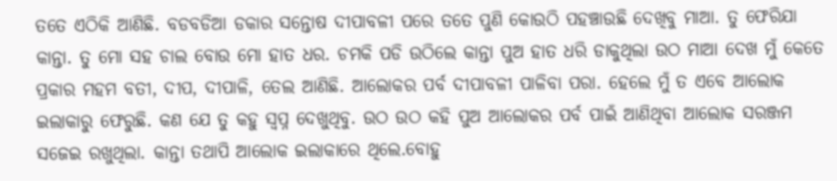ତତେ ଏଠିକି ଆଣିଛି. ବଡବଡିଆ ଡକାର ସନ୍ତୋଷ ଦୀପାବଳୀ ପରେ ତତେ ପୁଣି କୋଉଠି ପହଞ୍ଚାଉଛି ଦେଖିବୁ ମାଆ. ତୁ ଫେରିଯା କାନ୍ତା. ତୁ ମୋ ସହ ଚାଲ ବୋଉ ମୋ ହାତ ଧର. ଚମକି ପଡି ଉଠିଲେ କାନ୍ତା ପୁଅ ହାତ ଧରି ଡାକୁଥିଲା ଉଠ ମାଆ ଦେଖ ମୁଁ କେତେ ପ୍ରକାର ମହମ ବତୀ, ଦୀପ, ଦୀପାଳି, ତେଲ ଆଣିଛି. ଆଲୋକର ପର୍ବ ଦୀପାବଳୀ ପାଳିବା ପରା. ହେଲେ ମୁଁ ତ ଏବେ ଆଲୋକ ଇଲାକାରୁ ଫେରୁଛି. କଣ ଯେ ତୁ କହୁ ସ୍ବପ୍ନ ଦେଖୁଥିବୁ. ଉଠ ଉଠ କହି ପୁଅ ଆଲୋକର ପର୍ବ ପାଇଁ ଆଣିଥିବା ଆଲୋକ ସରଞ୍ଜମ ସଜେଇ ରଖୁଥିଲା. କାନ୍ତା ତଥାପି ଆଲୋକ ଇଲାକାରେ ଥିଲେ.ବୋହୁ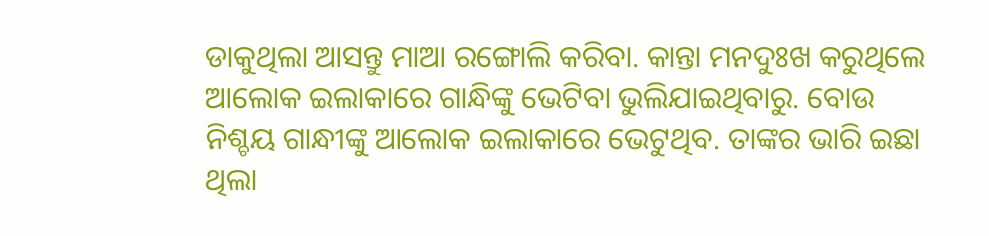ଡାକୁଥିଲା ଆସନ୍ତୁ ମାଆ ରଙ୍ଗୋଲି କରିବା. କାନ୍ତା ମନଦୁଃଖ କରୁଥିଲେ ଆଲୋକ ଇଲାକାରେ ଗାନ୍ଧିଙ୍କୁ ଭେଟିବା ଭୁଲିଯାଇଥିବାରୁ. ବୋଉ ନିଶ୍ଚୟ ଗାନ୍ଧୀଙ୍କୁ ଆଲୋକ ଇଲାକାରେ ଭେଟୁଥିବ. ତାଙ୍କର ଭାରି ଇଛା ଥିଲା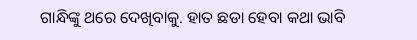ଗାନ୍ଧିଙ୍କୁ ଥରେ ଦେଖିବାକୁ. ହାତ ଛଡା ହେବା କଥା ଭାବି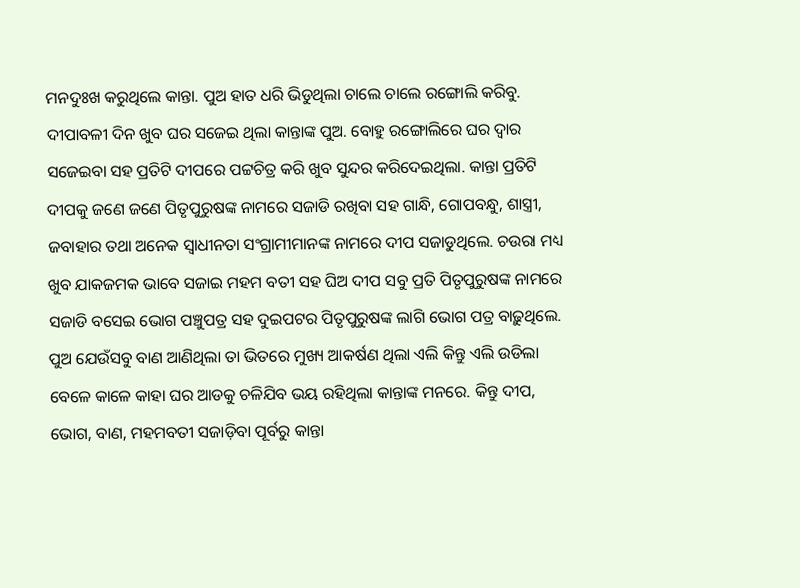ମନଦୁଃଖ କରୁଥିଲେ କାନ୍ତା. ପୁଅ ହାତ ଧରି ଭିଡୁଥିଲା ଚାଲେ ଚାଲେ ରଙ୍ଗୋଲି କରିବୁ.
ଦୀପାବଳୀ ଦିନ ଖୁବ ଘର ସଜେଇ ଥିଲା କାନ୍ତାଙ୍କ ପୁଅ. ବୋହୁ ରଙ୍ଗୋଲିରେ ଘର ଦ୍ୱାର ସଜେଇବା ସହ ପ୍ରତିଟି ଦୀପରେ ପଟ୍ଟଚିତ୍ର କରି ଖୁବ ସୁନ୍ଦର କରିଦେଇଥିଲା. କାନ୍ତା ପ୍ରତିଟି ଦୀପକୁ ଜଣେ ଜଣେ ପିତୃପୁରୁଷଙ୍କ ନାମରେ ସଜାଡି ରଖିବା ସହ ଗାନ୍ଧି, ଗୋପବନ୍ଧୁ, ଶାସ୍ତ୍ରୀ, ଜବାହାର ତଥା ଅନେକ ସ୍ବାଧୀନତା ସଂଗ୍ରାମୀମାନଙ୍କ ନାମରେ ଦୀପ ସଜାଡୁଥିଲେ. ଚଉରା ମଧ୍ୟ ଖୁବ ଯାକଜମକ ଭାବେ ସଜାଇ ମହମ ବତୀ ସହ ଘିଅ ଦୀପ ସବୁ ପ୍ରତି ପିତୃପୁରୁଷଙ୍କ ନାମରେ ସଜାଡି ବସେଇ ଭୋଗ ପଞ୍ଚୁପତ୍ର ସହ ଦୁଇପଟର ପିତୃପୁରୁଷଙ୍କ ଲାଗି ଭୋଗ ପତ୍ର ବାଢ଼ୁଥିଲେ. ପୁଅ ଯେଉଁସବୁ ବାଣ ଆଣିଥିଲା ତା ଭିତରେ ମୁଖ୍ୟ ଆକର୍ଷଣ ଥିଲା ଏଲି କିନ୍ତୁ ଏଲି ଉଡିଲା ବେଳେ କାଳେ କାହା ଘର ଆଡକୁ ଚଳିଯିବ ଭୟ ରହିଥିଲା କାନ୍ତାଙ୍କ ମନରେ. କିନ୍ତୁ ଦୀପ, ଭୋଗ, ବାଣ, ମହମବତୀ ସଜାଡ଼ିବା ପୂର୍ବରୁ କାନ୍ତା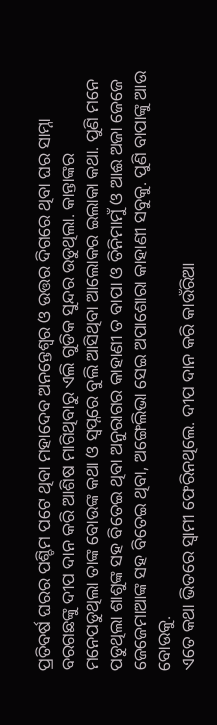ପ୍ରତିବର୍ଷ ଘରର ପଶ୍ଚିମ ପଟେ ଥିବା ମହାଦେବ ଅନନ୍ତେଶ୍ଵର ଓ ଉତ୍ତର ଦିଗରେ ଥିବା ଘର ସାମ୍ନା ବରଗଛଙ୍କୁ ଦୀପ ଦାନ କରି ଆଶିଷ ମାଗିଥିବାରୁ ଏଲି ଗୁଡିକ ସୁନ୍ଦର ଉଡୁଥିଲା. କାନ୍ତାଙ୍କର ମନେପଡୁଥିଲା ତାଙ୍କ ବୋଉଙ୍କ କଥା ଓ ସ୍ବପ୍ନରେ ବୁଲି ଆସିଥିବା ଆଲୋକର ଇଲାକା କଥା. ପୁଣି ମନେ ପଡୁଥିଲା ଶାଶୁଙ୍କ ସହ ବିତେଇ ଥିବା ଅନୁରାଗର କାହାଣୀ ତ ବାପା ଓ ତିନିମାମୁଁ ଓ ଆଈ ଅଜା ଜେଜେ ଜେଜେମାଆଙ୍କ ସହ ବିତେଇ ଥିବା, ଅଙ୍ଗେଲିଭା ସେଇ ଅପାଶୋରା କାହାଣୀ ସବୁକୁ. ପୁଣି ବାପାଙ୍କୁ ଆଉ ବୋଉକୁ.
ଏତେ କଥା ଭିତରେ ସ୍ୱାମୀ ଫେରିନଥିଲେ. ଦୀପ ଦାନ କରି କାଉଁରିଆ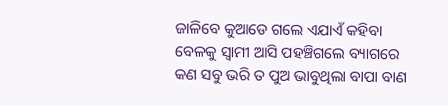ଜାଳିବେ କୁଆଡେ ଗଲେ ଏଯାଏଁ କହିବା ବେଳକୁ ସ୍ୱାମୀ ଆସି ପହଞ୍ଚିଗଲେ ବ୍ୟାଗରେ କଣ ସବୁ ଭରି ତ ପୁଅ ଭାବୁଥିଲା ବାପା ବାଣ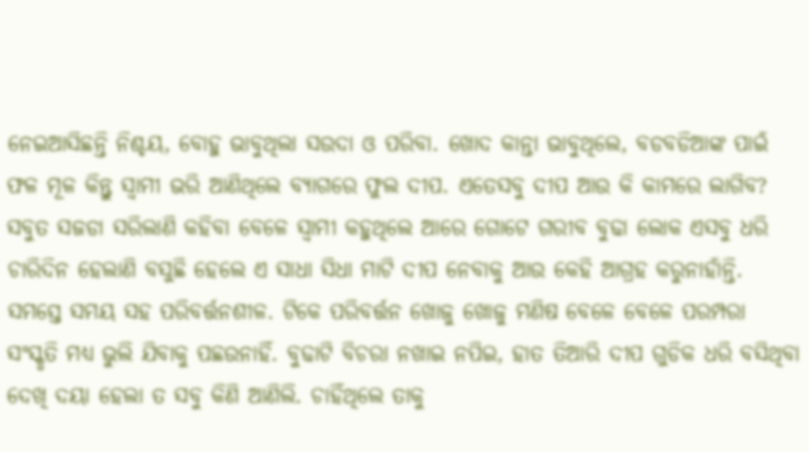ନେଇଆସିଛନ୍ତି ନିଶ୍ଚୟ, ବୋହୁ ଭାବୁଥିଲା ସଉଦା ଓ ପରିବା. ଖୋଦ କାନ୍ତା ଭାବୁଥିଲେ, ବଡବଡିଆଙ୍କ ପାଇଁ ଫଳ ମୂଳ କିନ୍ତୁ ସ୍ବାମୀ ଭରି ଆଣିଥିଲେ ବ୍ୟାଗରେ ଫୁଲ ଦୀପ. ଏତେସବୁ ଦୀପ ଆଉ କି କାମରେ ଲାଗିବ? ସବୁତ ସଜଡା ସରିଲାଣି କହିବା ବେଳେ ସ୍ୱାମୀ କହୁଥିଲେ ଆରେ ଗୋଟେ ଗରୀବ ବୁଢା ଲୋକ ଏସବୁ ଧରି ଚାରିଦିନ ହେଲାଣି ବସୁଛି ହେଲେ ଏ ସାଧା ସିଧା ମାଟି ଦୀପ ନେବାକୁ ଆଉ କେହି ଆଗ୍ରହ କରୁନାହାଁନ୍ତି. ସମସ୍ତେ ସମୟ ସହ ପରିବର୍ତ୍ତନଶୀଳ. ଟିକେ ପରିବର୍ତ୍ତନ ଖୋଜୁ ଖୋଜୁ ମଣିଷ ବେଳେ ବେଳେ ପରମ୍ପରା ସଂସ୍କୃତି ମଧ୍ୟ ଭୁଲି ଯିବାକୁ ପଛଉନାହିଁ. ବୁଢାଟି ବିଚରା ନଖାଇ ନପିଇ, ହାତ ତିଆରି ଦୀପ ଗୁଡିକ ଧରି ବସିଥିବା ଦେଖି ଦୟା ହେଲା ତ ସବୁ କିଣି ଆଣିଲି. ଚାହିଁଥିଲେ ତାକୁ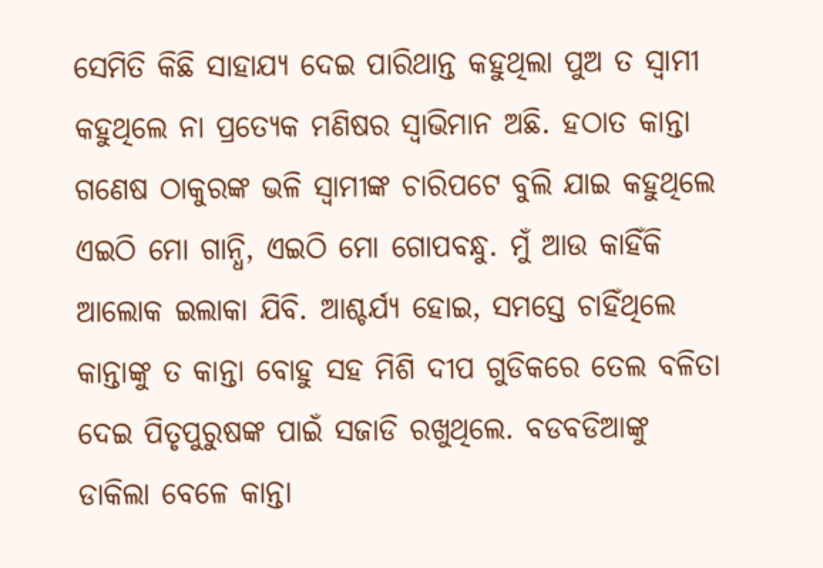ସେମିତି କିଛି ସାହାଯ୍ୟ ଦେଇ ପାରିଥାନ୍ତ କହୁଥିଲା ପୁଅ ତ ସ୍ୱାମୀ କହୁଥିଲେ ନା ପ୍ରତ୍ୟେକ ମଣିଷର ସ୍ୱାଭିମାନ ଅଛି. ହଠାତ କାନ୍ତା ଗଣେଷ ଠାକୁରଙ୍କ ଭଳି ସ୍ୱାମୀଙ୍କ ଚାରିପଟେ ବୁଲି ଯାଇ କହୁଥିଲେ ଏଇଠି ମୋ ଗାନ୍ଧି, ଏଇଠି ମୋ ଗୋପବନ୍ଧୁ. ମୁଁ ଆଉ କାହିଁକି ଆଲୋକ ଇଲାକା ଯିବି. ଆଶ୍ଚର୍ଯ୍ୟ ହୋଇ, ସମସ୍ତେ ଚାହିଁଥିଲେ କାନ୍ତାଙ୍କୁ ତ କାନ୍ତା ବୋହୁ ସହ ମିଶି ଦୀପ ଗୁଡିକରେ ତେଲ ବଳିତା ଦେଇ ପିତୃପୁରୁଷଙ୍କ ପାଇଁ ସଜାଡି ରଖୁଥିଲେ. ବଡବଡିଆଙ୍କୁ ଡାକିଲା ବେଳେ କାନ୍ତା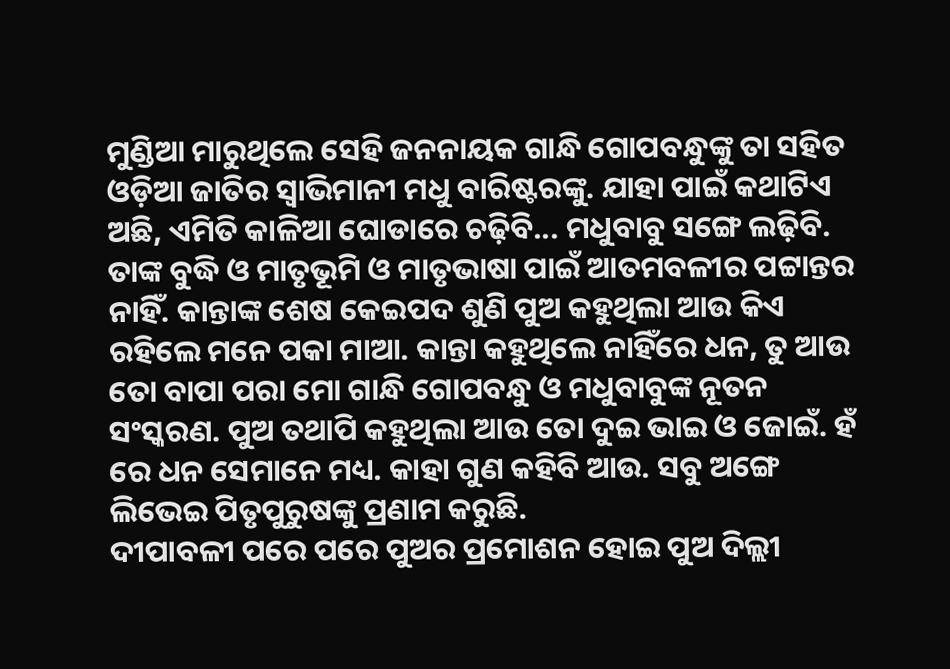ମୁଣ୍ଡିଆ ମାରୁଥିଲେ ସେହି ଜନନାୟକ ଗାନ୍ଧି ଗୋପବନ୍ଧୁଙ୍କୁ ତା ସହିତ ଓଡ଼ିଆ ଜାତିର ସ୍ୱାଭିମାନୀ ମଧୁ ବାରିଷ୍ଟରଙ୍କୁ. ଯାହା ପାଇଁ କଥାଟିଏ ଅଛି, ଏମିତି କାଳିଆ ଘୋଡାରେ ଚଢ଼ିବି... ମଧୁବାବୁ ସଙ୍ଗେ ଲଢ଼ିବି. ତାଙ୍କ ବୁଦ୍ଧି ଓ ମାତୃଭୂମି ଓ ମାତୃଭାଷା ପାଇଁ ଆତମବଳୀର ପଟ୍ଟାନ୍ତର ନାହିଁ. କାନ୍ତାଙ୍କ ଶେଷ କେଇପଦ ଶୁଣି ପୁଅ କହୁଥିଲା ଆଉ କିଏ ରହିଲେ ମନେ ପକା ମାଆ. କାନ୍ତା କହୁଥିଲେ ନାହିଁରେ ଧନ, ତୁ ଆଉ ତୋ ବାପା ପରା ମୋ ଗାନ୍ଧି ଗୋପବନ୍ଧୁ ଓ ମଧୁବାବୁଙ୍କ ନୂତନ ସଂସ୍କରଣ. ପୁଅ ତଥାପି କହୁଥିଲା ଆଉ ତୋ ଦୁଇ ଭାଇ ଓ ଜୋଇଁ. ହଁ ରେ ଧନ ସେମାନେ ମଧ୍ୟ. କାହା ଗୁଣ କହିବି ଆଉ. ସବୁ ଅଙ୍ଗେ ଲିଭେଇ ପିତୃପୁରୁଷଙ୍କୁ ପ୍ରଣାମ କରୁଛି.
ଦୀପାବଳୀ ପରେ ପରେ ପୁଅର ପ୍ରମୋଶନ ହୋଇ ପୁଅ ଦିଲ୍ଲୀ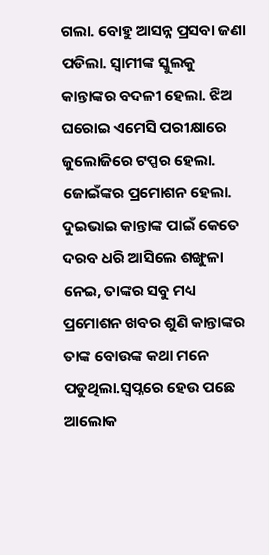ଗଲା. ବୋହୁ ଆସନ୍ନ ପ୍ରସବା ଜଣା ପଡିଲା. ସ୍ୱାମୀଙ୍କ ସ୍କୁଲକୁ କାନ୍ତାଙ୍କର ବଦଳୀ ହେଲା. ଝିଅ ଘରୋଇ ଏମେସି ପରୀକ୍ଷାରେ ଜୁଲୋଜିରେ ଟପ୍ପର ହେଲା. ଜୋଇଁଙ୍କର ପ୍ରମୋଶନ ହେଲା. ଦୁଇଭାଇ କାନ୍ତାଙ୍କ ପାଇଁ କେତେ ଦରବ ଧରି ଆସିଲେ ଶଙ୍ଖୁଳା ନେଇ, ତାଙ୍କର ସବୁ ମଧ୍ୟ ପ୍ରମୋଶନ ଖବର ଶୁଣି କାନ୍ତାଙ୍କର ତାଙ୍କ ବୋଉଙ୍କ କଥା ମନେ ପଡୁଥିଲା.ସ୍ୱପ୍ନରେ ହେଉ ପଛେ ଆଲୋକ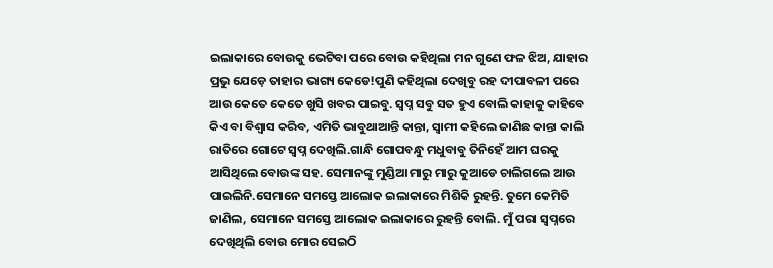ଇଲାକାରେ ବୋଉକୁ ଭେଟିବା ପରେ ବୋଉ କହିଥିଲା ମନ ଗୁଣେ ଫଳ ଝିଅ, ଯାହାର ପ୍ରଭୁ ଯେଡ଼େ ତାହାର ଭାଗ୍ୟ କେଡେ!ପୁଣି କହିଥିଲା ଦେଖିବୁ ରହ ଦୀପାବଳୀ ପରେ ଆଉ କେତେ କେତେ ଖୁସି ଖବର ପାଇବୁ. ସ୍ବପ୍ନ ସବୁ ସତ ହୁଏ ବୋଲି କାହାକୁ କାହିବେ କିଏ ବା ବିଶ୍ୱାସ କରିବ, ଏମିତି ଭାବୁଥାଆନ୍ତି କାନ୍ତା, ସ୍ୱାମୀ କହିଲେ ଜାଣିଛ କାନ୍ତା କାଲି ରାତିରେ ଗୋଟେ ସ୍ବପ୍ନ ଦେଖିଲି.ଗାନ୍ଧି ଗୋପବନ୍ଧୁ ମଧୁବାବୁ ତିନିହେଁ ଆମ ଘରକୁ ଆସିଥିଲେ ବୋଉଙ୍କ ସହ. ସେମାନଙ୍କୁ ମୁଣ୍ଡିଆ ମାରୁ ମାରୁ କୁଆଡେ ଚାଲିଗଲେ ଆଉ ପାଇଲିନି.ସେମାନେ ସମସ୍ତେ ଆଲୋକ ଇଲାକାରେ ମିଶିକି ରୁହନ୍ତି. ତୁମେ କେମିତି ଜାଣିଲ, ସେମାନେ ସମସ୍ତେ ଆଲୋକ ଇଲାକାରେ ରୁହନ୍ତି ବୋଲି. ମୁଁ ପରା ସ୍ୱପ୍ନରେ ଦେଖିଥିଲି ବୋଉ ମୋର ସେଇଠି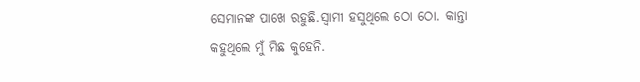ସେମାନଙ୍କ ପାଖେ ରହୁଛି.ସ୍ୱାମୀ ହସୁଥିଲେ ଠୋ ଠୋ. କାନ୍ତା କହୁଥିଲେ ମୁଁ ମିଛ କୁହେନି.